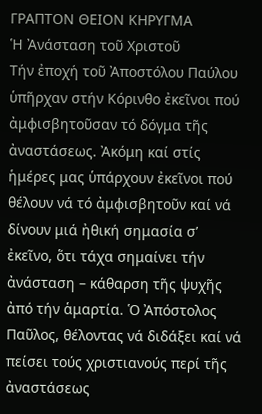ΓΡΑΠΤΟΝ ΘΕΙΟΝ ΚΗΡΥΓΜΑ
Ἡ Ἀνάσταση τοῦ Χριστοῦ
Τήν ἐποχή τοῦ Ἀποστόλου Παύλου ὑπῆρχαν στήν Κόρινθο ἐκεῖνοι πού ἀμφισβητοῦσαν τό δόγμα τῆς ἀναστάσεως. Ἀκόμη καί στίς ἡμέρες μας ὑπάρχουν ἐκεῖνοι πού θέλουν νά τό ἀμφισβητοῦν καί νά δίνουν μιά ἠθική σημασία σ’ ἐκεῖνο, ὅτι τάχα σημαίνει τήν ἀνάσταση – κάθαρση τῆς ψυχῆς ἀπό τήν ἁμαρτία. Ὁ Ἀπόστολος Παῦλος, θέλοντας νά διδάξει καί νά πείσει τούς χριστιανούς περί τῆς ἀναστάσεως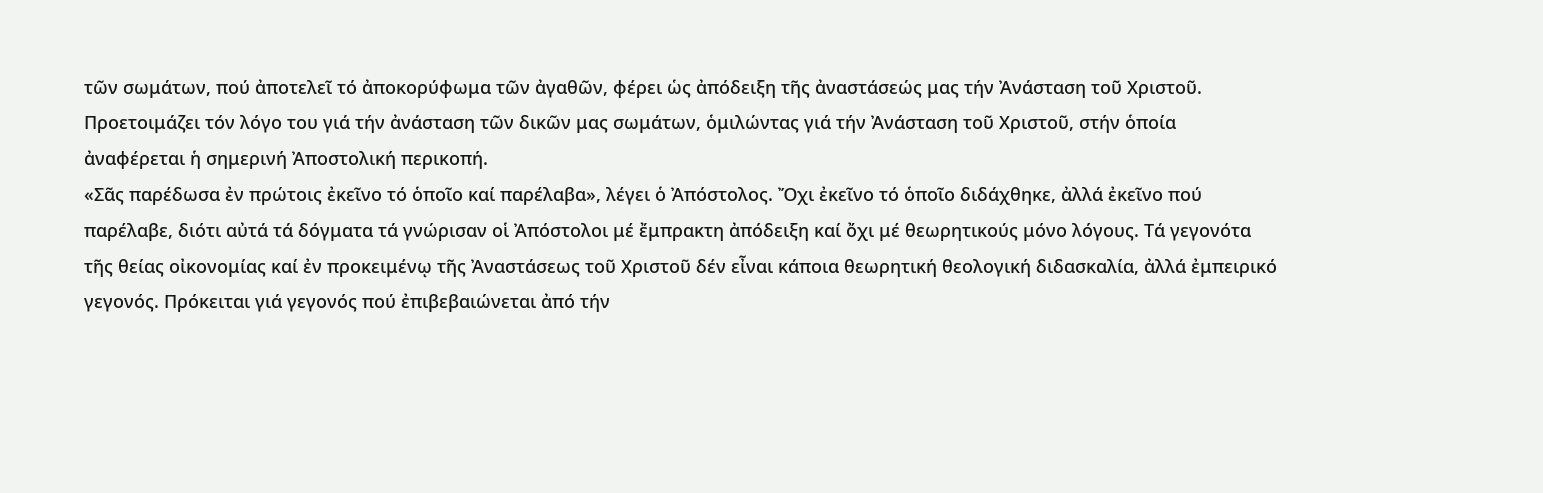τῶν σωμάτων, πού ἀποτελεῖ τό ἀποκορύφωμα τῶν ἀγαθῶν, φέρει ὡς ἀπόδειξη τῆς ἀναστάσεώς μας τήν Ἀνάσταση τοῦ Χριστοῦ. Προετοιμάζει τόν λόγο του γιά τήν ἀνάσταση τῶν δικῶν μας σωμάτων, ὁμιλώντας γιά τήν Ἀνάσταση τοῦ Χριστοῦ, στήν ὁποία ἀναφέρεται ἡ σημερινή Ἀποστολική περικοπή.
«Σᾶς παρέδωσα ἐν πρώτοις ἐκεῖνο τό ὁποῖο καί παρέλαβα», λέγει ὁ Ἀπόστολος. Ὄχι ἐκεῖνο τό ὁποῖο διδάχθηκε, ἀλλά ἐκεῖνο πού παρέλαβε, διότι αὐτά τά δόγματα τά γνώρισαν οἱ Ἀπόστολοι μέ ἔμπρακτη ἀπόδειξη καί ὄχι μέ θεωρητικούς μόνο λόγους. Τά γεγονότα τῆς θείας οἰκονομίας καί ἐν προκειμένῳ τῆς Ἀναστάσεως τοῦ Χριστοῦ δέν εἶναι κάποια θεωρητική θεολογική διδασκαλία, ἀλλά ἐμπειρικό γεγονός. Πρόκειται γιά γεγονός πού ἐπιβεβαιώνεται ἀπό τήν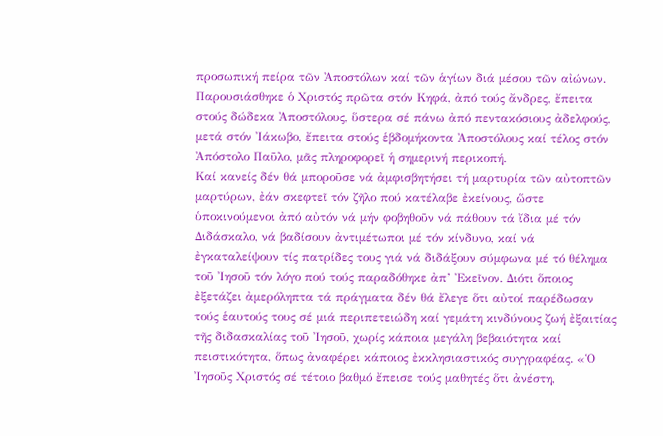προσωπική πείρα τῶν Ἀποστόλων καί τῶν ἁγίων διά μέσου τῶν αἰώνων. Παρουσιάσθηκε ὁ Χριστός πρῶτα στόν Κηφά, ἀπό τούς ἄνδρες, ἔπειτα στούς δώδεκα Ἀποστόλους, ὕστερα σέ πάνω ἀπό πεντακόσιους ἀδελφούς, μετά στόν Ἰάκωβο, ἔπειτα στούς ἑβδομήκοντα Ἀποστόλους καί τέλος στόν Ἀπόστολο Παῦλο, μᾶς πληροφορεῖ ἡ σημερινή περικοπή.
Καί κανείς δέν θά μποροῦσε νά ἀμφισβητήσει τή μαρτυρία τῶν αὐτοπτῶν μαρτύρων, ἐάν σκεφτεῖ τόν ζῆλο πού κατέλαβε ἐκείνους, ὥστε ὑποκινούμενοι ἀπό αὐτόν νά μήν φοβηθοῦν νά πάθουν τά ἴδια μέ τόν Διδάσκαλο, νά βαδίσουν ἀντιμέτωποι μέ τόν κίνδυνο, καί νά ἐγκαταλείψουν τίς πατρίδες τους γιά νά διδάξουν σύμφωνα μέ τό θέλημα τοῦ Ἰησοῦ τόν λόγο πού τούς παραδόθηκε ἀπ’ Ἐκεῖνον. Διότι ὅποιος ἐξετάζει ἀμερόληπτα τά πράγματα δέν θά ἔλεγε ὅτι αὐτοί παρέδωσαν τούς ἑαυτούς τους σέ μιά περιπετειώδη καί γεμάτη κινδύνους ζωή ἐξαιτίας τῆς διδασκαλίας τοῦ Ἰησοῦ, χωρίς κάποια μεγάλη βεβαιότητα καί πειστικότητα, ὅπως ἀναφέρει κάποιος ἐκκλησιαστικός συγγραφέας. «Ὁ Ἰησοῦς Χριστός σέ τέτοιο βαθμό ἔπεισε τούς μαθητές ὅτι ἀνέστη,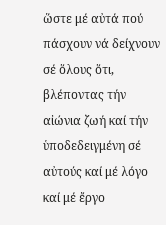ὥστε μέ αὐτά πού πάσχουν νά δείχνουν σέ ὅλους ὅτι, βλέποντας τήν αἰώνια ζωή καί τήν ὑποδεδειγμένη σέ αὐτούς καί μέ λόγο καί μέ ἔργο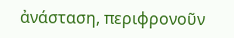ἀνάσταση, περιφρονοῦν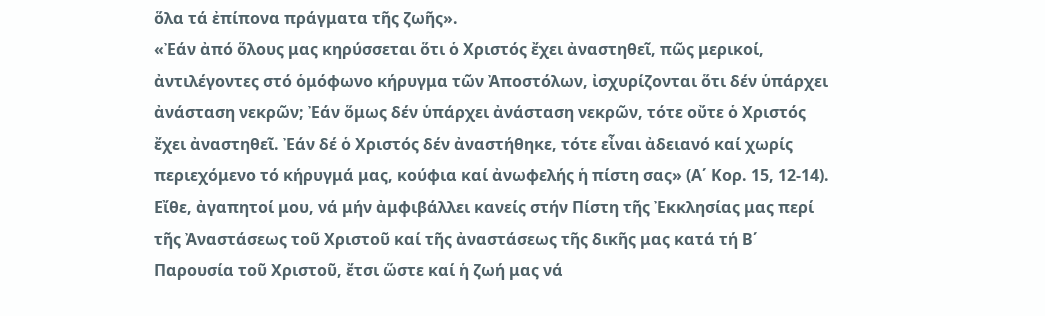ὅλα τά ἐπίπονα πράγματα τῆς ζωῆς».
«Ἐάν ἀπό ὅλους μας κηρύσσεται ὅτι ὁ Χριστός ἔχει ἀναστηθεῖ, πῶς μερικοί, ἀντιλέγοντες στό ὁμόφωνο κήρυγμα τῶν Ἀποστόλων, ἰσχυρίζονται ὅτι δέν ὑπάρχει ἀνάσταση νεκρῶν; Ἐάν ὅμως δέν ὑπάρχει ἀνάσταση νεκρῶν, τότε οὔτε ὁ Χριστός ἔχει ἀναστηθεῖ. Ἐάν δέ ὁ Χριστός δέν ἀναστήθηκε, τότε εἶναι ἀδειανό καί χωρίς περιεχόμενο τό κήρυγμά μας, κούφια καί ἀνωφελής ἡ πίστη σας» (Α΄ Κορ. 15, 12-14).
Εἴθε, ἀγαπητοί μου, νά μήν ἀμφιβάλλει κανείς στήν Πίστη τῆς Ἐκκλησίας μας περί τῆς Ἀναστάσεως τοῦ Χριστοῦ καί τῆς ἀναστάσεως τῆς δικῆς μας κατά τή Β΄ Παρουσία τοῦ Χριστοῦ, ἔτσι ὥστε καί ἡ ζωή μας νά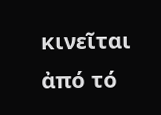κινεῖται ἀπό τό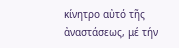κίνητρο αὐτό τῆς ἀναστάσεως, μέ τήν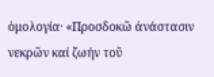ὁμολογία· «Προσδοκῶ ἀνάστασιν νεκρῶν καί ζωήν τοῦ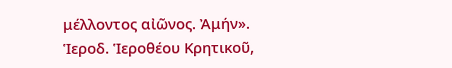μέλλοντος αἰῶνος. Ἀμήν».
Ἱεροδ. Ἱεροθέου Κρητικοῦ,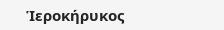Ἱεροκήρυκος